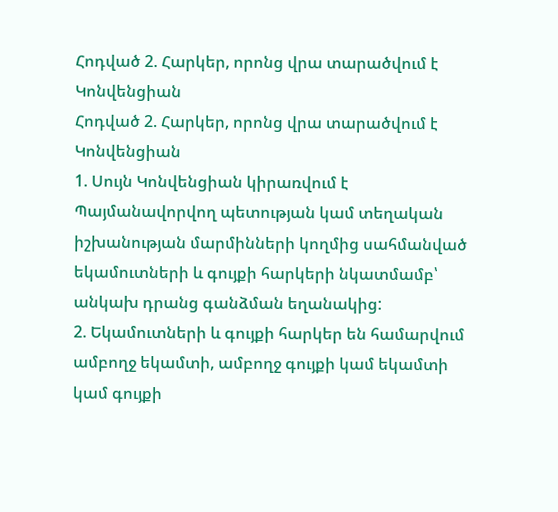Հոդված 2. Հարկեր, որոնց վրա տարածվում է Կոնվենցիան
Հոդված 2. Հարկեր, որոնց վրա տարածվում է Կոնվենցիան
1. Սույն Կոնվենցիան կիրառվում է Պայմանավորվող պետության կամ տեղական իշխանության մարմինների կողմից սահմանված եկամուտների և գույքի հարկերի նկատմամբ՝ անկախ դրանց գանձման եղանակից:
2. Եկամուտների և գույքի հարկեր են համարվում ամբողջ եկամտի, ամբողջ գույքի կամ եկամտի կամ գույքի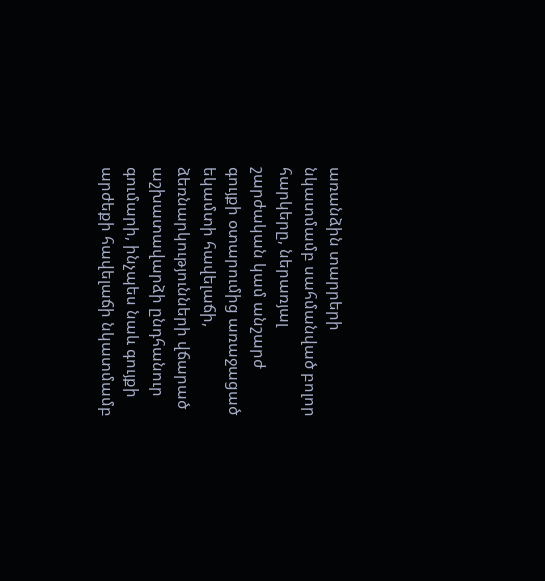առանձին տարրերի նկատմամբ սահմանված բոլոր հարկերը, ներառյալ շարժական կամ անշարժ գույքի օտարումից առաջացած եկամտի հավելաճի, ձեռնարկությունների վճարած աշխատավարձի ընդհանուր գումարի, ինչպես նաև գույքի արժեքի հավելաճի նկատմամբ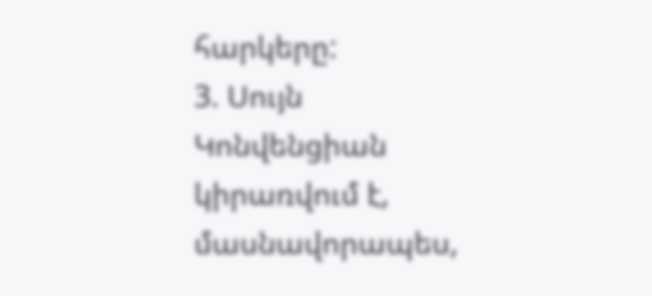հարկերը:
3. Սույն Կոնվենցիան կիրառվում է, մասնավորապես,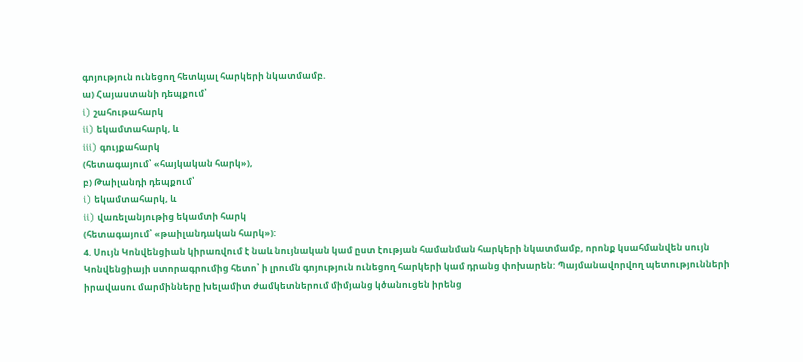գոյություն ունեցող հետևյալ հարկերի նկատմամբ.
ա) Հայաստանի դեպքում՝
i) շահութահարկ
ii) եկամտահարկ, և
iii) գույքահարկ
(հետագայում՝ «հայկական հարկ»),
բ) Թաիլանդի դեպքում՝
i) եկամտահարկ, և
ii) վառելանյութից եկամտի հարկ
(հետագայում՝ «թաիլանդական հարկ»):
4. Սույն Կոնվենցիան կիրառվում է նաև նույնական կամ ըստ էության համանման հարկերի նկատմամբ, որոնք կսահմանվեն սույն Կոնվենցիայի ստորագրումից հետո՝ ի լրումն գոյություն ունեցող հարկերի կամ դրանց փոխարեն: Պայմանավորվող պետությունների իրավասու մարմինները խելամիտ ժամկետներում միմյանց կծանուցեն իրենց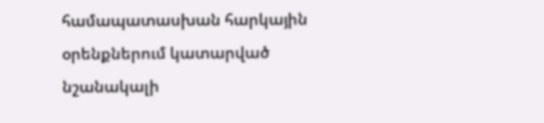համապատասխան հարկային օրենքներում կատարված նշանակալի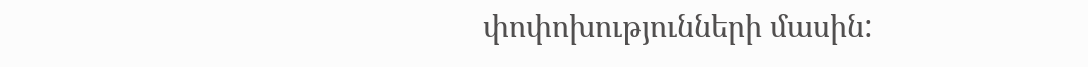փոփոխությունների մասին: